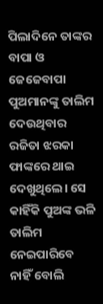ପିଲାଦିନେ ତାଙ୍କର ବାପା ଓ ଜେଜେବାପା ପୁଅମାନଙ୍କୁ ତାଲିମ ଦେଉଥିବାର ରଜିତା ଝରକା ଫାଙ୍କରେ ଥାଇ ଦେଖୁଥିଲେ। ସେ କାହିଁକି ପୁଅଙ୍କ ଭଳି ତାଲିମ ନେଇପାରିବେ ନାହିଁ ବୋଲି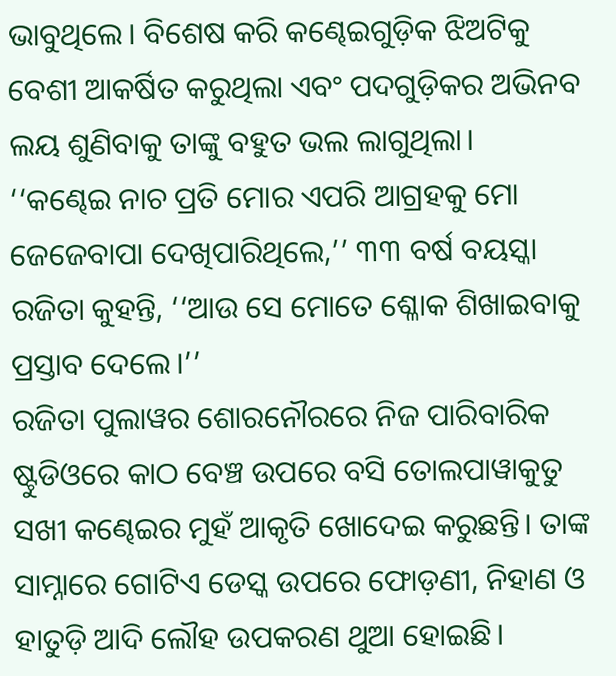ଭାବୁଥିଲେ। ବିଶେଷ କରି କଣ୍ଢେଇଗୁଡ଼ିକ ଝିଅଟିକୁ ବେଶୀ ଆକର୍ଷିତ କରୁଥିଲା ଏବଂ ପଦଗୁଡ଼ିକର ଅଭିନବ ଲୟ ଶୁଣିବାକୁ ତାଙ୍କୁ ବହୁତ ଭଲ ଲାଗୁଥିଲା।
‘‘କଣ୍ଢେଇ ନାଚ ପ୍ରତି ମୋର ଏପରି ଆଗ୍ରହକୁ ମୋ ଜେଜେବାପା ଦେଖିପାରିଥିଲେ,’’ ୩୩ ବର୍ଷ ବୟସ୍କା ରଜିତା କୁହନ୍ତି, ‘‘ଆଉ ସେ ମୋତେ ଶ୍ଳୋକ ଶିଖାଇବାକୁ ପ୍ରସ୍ତାବ ଦେଲେ।’’
ରଜିତା ପୁଲାୱର ଶୋରନୌରରେ ନିଜ ପାରିବାରିକ ଷ୍ଟୁଡିଓରେ କାଠ ବେଞ୍ଚ ଉପରେ ବସି ତୋଲପାୱାକୁତୁ ସଖୀ କଣ୍ଢେଇର ମୁହଁ ଆକୃତି ଖୋଦେଇ କରୁଛନ୍ତି। ତାଙ୍କ ସାମ୍ନାରେ ଗୋଟିଏ ଡେସ୍କ ଉପରେ ଫୋଡ଼ଣୀ, ନିହାଣ ଓ ହାତୁଡ଼ି ଆଦି ଲୌହ ଉପକରଣ ଥୁଆ ହୋଇଛି।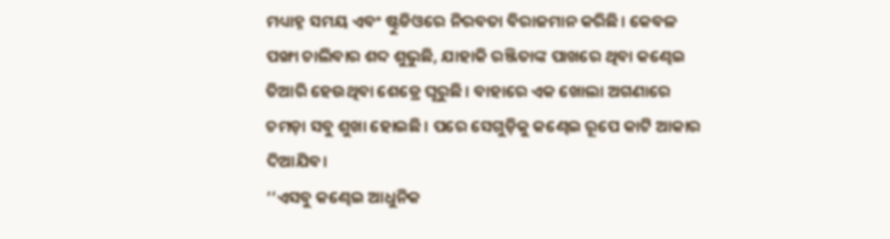ମଧ୍ୟାହ୍ନ ସମୟ ଏବଂ ଷ୍ଟୁଡିଓରେ ନିରବତା ବିରାଜମାନ କରିଛି। କେବଳ ପଙ୍ଖା ଚାଲିବାର ଶବ୍ଦ ଶୁଭୁଛି, ଯାହାକି ରଞ୍ଜିତାଙ୍କ ପାଖରେ ଥିବା କଣ୍ଢେଇ ତିଆରି ହେଉଥିବା ଶେଡ୍ରେ ଘୂରୁଛି। ବାହାରେ ଏକ ଖୋଲା ଅଗଣାରେ ଚମଡ଼ା ସବୁ ଶୁଖା ହୋଇଛି। ପରେ ସେଗୁଡ଼ିକୁ କଣ୍ଢେଇ ରୂପେ କାଟି ଆକାର ଦିଆଯିବ।
‘‘ଏସବୁ କଣ୍ଢେଇ ଆଧୁନିକ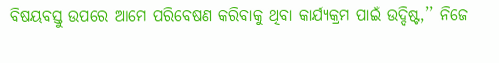ବିଷୟବସ୍ତୁ ଉପରେ ଆମେ ପରିବେଷଣ କରିବାକୁ ଥିବା କାର୍ଯ୍ୟକ୍ରମ ପାଇଁ ଉଦ୍ଦିଷ୍ଟ,’’ ନିଜେ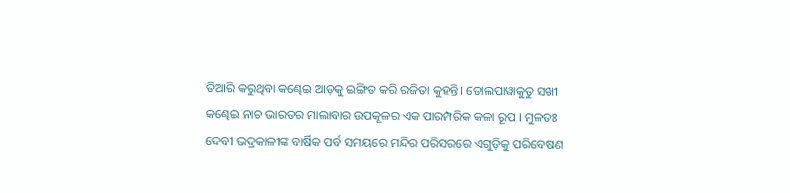ତିଆରି କରୁଥିବା କଣ୍ଢେଇ ଆଡ଼କୁ ଇଙ୍ଗିତ କରି ରଜିତା କୁହନ୍ତି। ତୋଲପାୱାକୁତୁ ସଖୀ କଣ୍ଢେଇ ନାଚ ଭାରତର ମାଲାବାର ଉପକୂଳର ଏକ ପାରମ୍ପରିକ କଳା ରୂପ । ମୁଳତଃ ଦେବୀ ଭଦ୍ରକାଳୀଙ୍କ ବାର୍ଷିକ ପର୍ବ ସମୟରେ ମନ୍ଦିର ପରିସରରେ ଏଗୁଡ଼ିକୁ ପରିବେଷଣ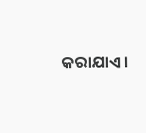କରାଯାଏ।